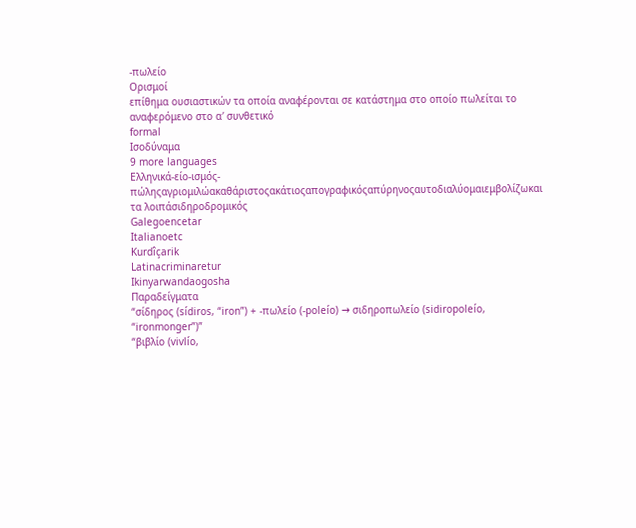-πωλείο
Ορισμοί
επίθημα ουσιαστικών τα οποία αναφέρονται σε κατάστημα στο οποίο πωλείται το αναφερόμενο στο α′ συνθετικό
formal
Ισοδύναμα
9 more languages
Ελληνικά-είο-ισμός-πώληςαγριομιλώακαθάριστοςακάτιοςαπογραφικόςαπύρηνοςαυτοδιαλύομαιεμβολίζωκαι τα λοιπάσιδηροδρομικός
Galegoencetar
Italianoetc
Kurdîçarik
Latinacriminaretur
Ikinyarwandaogosha
Παραδείγματα
“σίδηρος (sídiros, “iron”) + -πωλείο (-poleío) → σιδηροπωλείο (sidiropoleío, “ironmonger”)”
“βιβλίο (vivlío,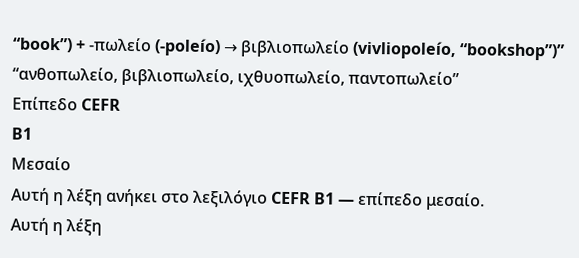“book”) + -πωλείο (-poleío) → βιβλιοπωλείο (vivliopoleío, “bookshop”)”
“ανθοπωλείο, βιβλιοπωλείο, ιχθυοπωλείο, παντοπωλείο”
Επίπεδο CEFR
B1
Μεσαίο
Αυτή η λέξη ανήκει στο λεξιλόγιο CEFR B1 — επίπεδο μεσαίο.
Αυτή η λέξη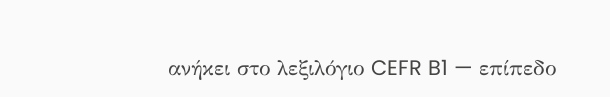ανήκει στο λεξιλόγιο CEFR B1 — επίπεδο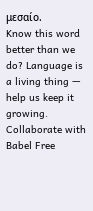μεσαίο.
Know this word better than we do? Language is a living thing — help us keep it growing. Collaborate with Babel Free